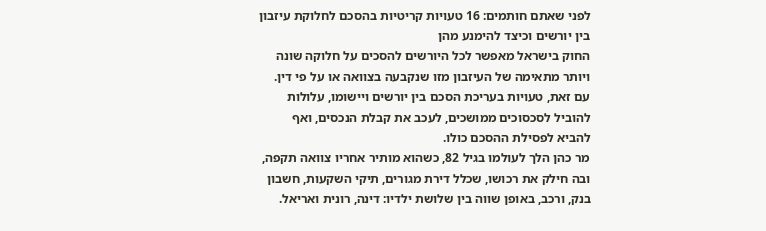לפני שאתם חותמים: 16 טעויות קריטיות בהסכם לחלוקת עיזבון בין יורשים וכיצד להימנע מהן
החוק בישראל מאפשר לכל היורשים להסכים על חלוקה שונה ויותר מתאימה של העיזבון מזו שנקבעה בצוואה או על פי דין. עם זאת, טעויות בעריכת הסכם בין יורשים ויישומו, עלולות להוביל לסכסוכים ממושכים, לעכב את קבלת הנכסים, ואף להביא לפסילת ההסכם כולו.
מר כהן הלך לעולמו בגיל 82, כשהוא מותיר אחריו צוואה תקפה, ובה חילק את רכושו, שכלל דירת מגורים, תיקי השקעות, חשבון בנק, ורכב, באופן שווה בין שלושת ילדיו: דינה, רונית ואריאל.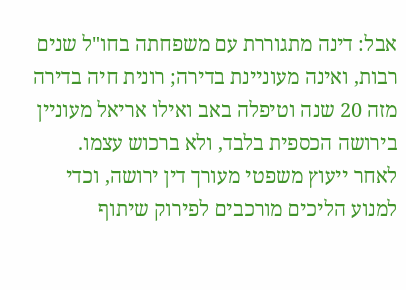אבל: דינה מתגוררת עם משפחתה בחו"ל שנים רבות, ואינה מעוניינת בדירה; רונית חיה בדירה מזה 20 שנה וטיפלה באב ואילו אריאל מעוניין בירושה הכספית בלבד, ולא ברכוש עצמו.
לאחר ייעוץ משפטי מעורך דין ירושה, וכדי למנוע הליכים מורכבים לפירוק שיתוף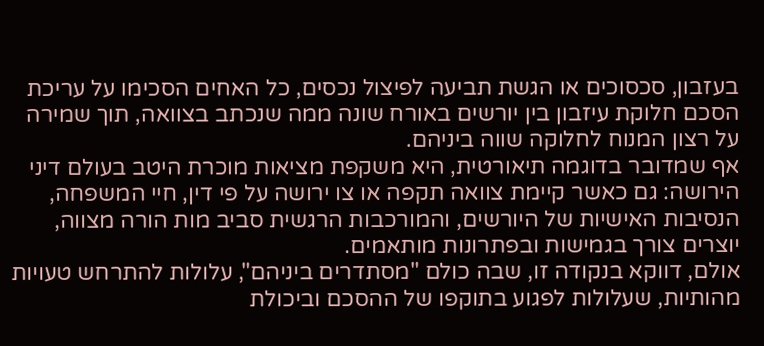בעזבון, סכסוכים או הגשת תביעה לפיצול נכסים, כל האחים הסכימו על עריכת הסכם חלוקת עיזבון בין יורשים באורח שונה ממה שנכתב בצוואה, תוך שמירה על רצון המנוח לחלוקה שווה ביניהם.
אף שמדובר בדוגמה תיאורטית, היא משקפת מציאות מוכרת היטב בעולם דיני הירושה: גם כאשר קיימת צוואה תקפה או צו ירושה על פי דין, חיי המשפחה, הנסיבות האישיות של היורשים, והמורכבות הרגשית סביב מות הורה מצווה, יוצרים צורך בגמישות ובפתרונות מותאמים.
אולם, דווקא בנקודה זו, שבה כולם "מסתדרים ביניהם", עלולות להתרחש טעויות מהותיות, שעלולות לפגוע בתוקפו של ההסכם וביכולת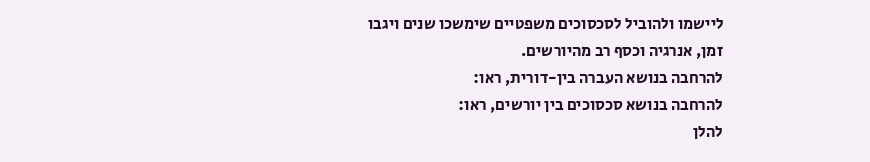ליישמו ולהוביל לסכסוכים משפטיים שימשכו שנים ויגבו זמן, אנרגיה וכסף רב מהיורשים.
להרחבה בנושא העברה בין-דורית, ראו:
להרחבה בנושא סכסוכים בין יורשים, ראו:
להלן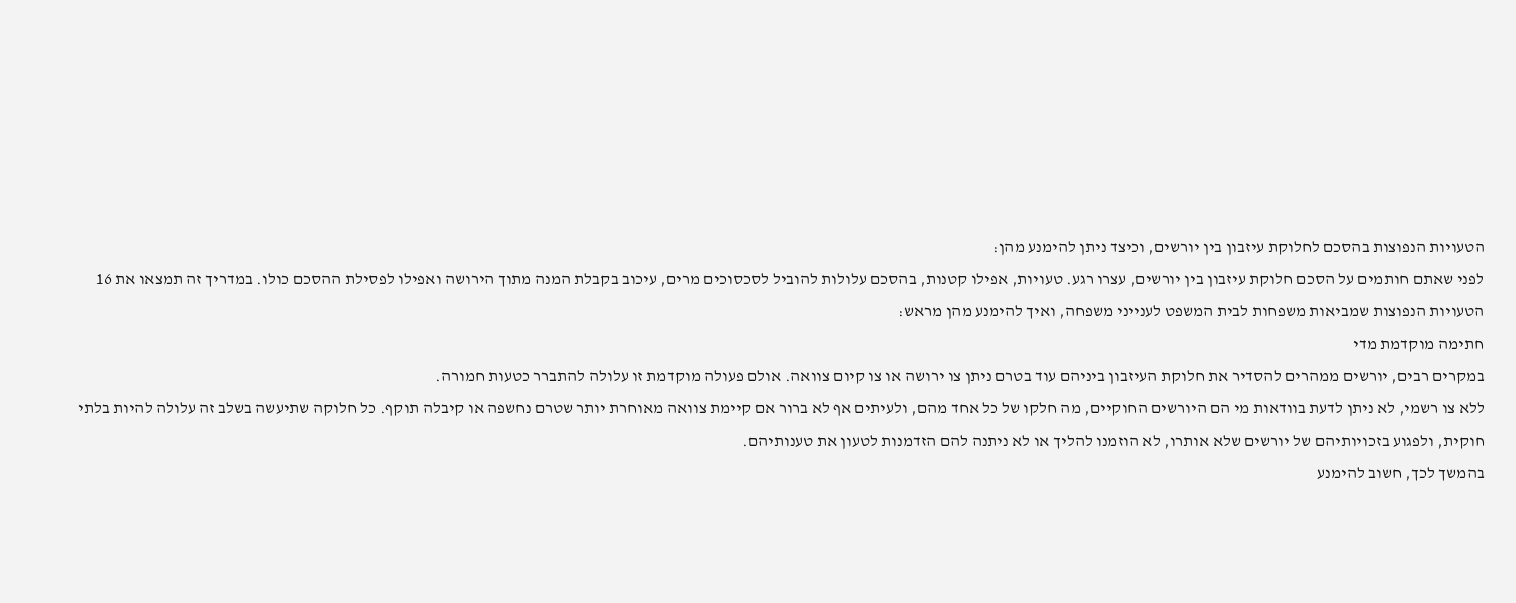הטעויות הנפוצות בהסכם לחלוקת עיזבון בין יורשים, וכיצד ניתן להימנע מהן:
לפני שאתם חותמים על הסכם חלוקת עיזבון בין יורשים, עצרו רגע. טעויות, אפילו קטנות, בהסכם עלולות להוביל לסכסוכים מרים, עיכוב בקבלת המנה מתוך הירושה ואפילו לפסילת ההסכם כולו. במדריך זה תמצאו את 16 הטעויות הנפוצות שמביאות משפחות לבית המשפט לענייני משפחה, ואיך להימנע מהן מראש:
חתימה מוקדמת מדי
במקרים רבים, יורשים ממהרים להסדיר את חלוקת העיזבון ביניהם עוד בטרם ניתן צו ירושה או צו קיום צוואה. אולם פעולה מוקדמת זו עלולה להתברר כטעות חמורה.
ללא צו רשמי, לא ניתן לדעת בוודאות מי הם היורשים החוקיים, מה חלקו של כל אחד מהם, ולעיתים אף לא ברור אם קיימת צוואה מאוחרת יותר שטרם נחשפה או קיבלה תוקף. כל חלוקה שתיעשה בשלב זה עלולה להיות בלתי חוקית, ולפגוע בזכויותיהם של יורשים שלא אותרו, לא הוזמנו להליך או לא ניתנה להם הזדמנות לטעון את טענותיהם.
בהמשך לכך, חשוב להימנע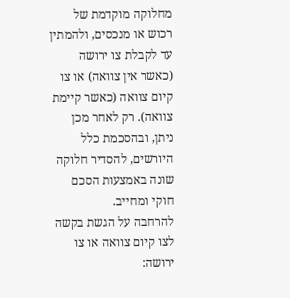מחלוקה מוקדמת של רכוש או מנכסים, ולהמתין עד לקבלת צו ירושה (כאשר אין צוואה) או צו קיום צוואה (כאשר קיימת צוואה). רק לאחר מכן ניתן, ובהסכמת כלל היורשים, להסדיר חלוקה שונה באמצעות הסכם חוקי ומחייב.
להרחבה על הגשת בקשה לצו קיום צוואה או צו ירושה: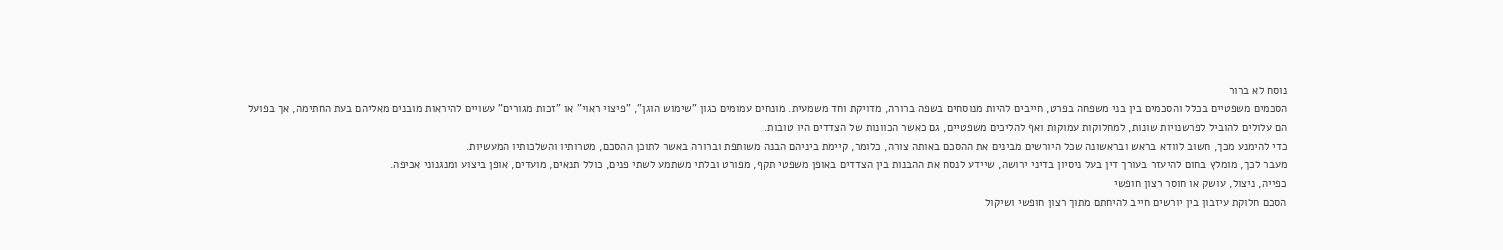נוסח לא ברור
הסכמים משפטיים בכלל והסכמים בין בני משפחה בפרט, חייבים להיות מנוסחים בשפה ברורה, מדויקת וחד משמעית. מונחים עמומים כגון "שימוש הוגן", "פיצוי ראוי" או "זכות מגורים" עשויים להיראות מובנים מאליהם בעת החתימה, אך בפועל הם עלולים להוביל לפרשנויות שונות, למחלוקות עמוקות ואף להליכים משפטיים, גם כאשר הכוונות של הצדדים היו טובות.
כדי להימנע מכך, חשוב לוודא בראש ובראשונה שכל היורשים מבינים את ההסכם באותה צורה, כלומר, קיימת ביניהם הבנה משותפת וברורה באשר לתוכן ההסכם, מטרותיו והשלכותיו המעשיות.
מעבר לכך, מומלץ בחום להיעזר בעורך דין בעל ניסיון בדיני ירושה, שיידע לנסח את ההבנות בין הצדדים באופן משפטי תקף, מפורט ובלתי משתמע לשתי פנים, כולל תנאים, מועדים, אופן ביצוע ומנגנוני אכיפה.
כפייה, ניצול, עושק או חוסר רצון חופשי
הסכם חלוקת עיזבון בין יורשים חייב להיחתם מתוך רצון חופשי ושיקול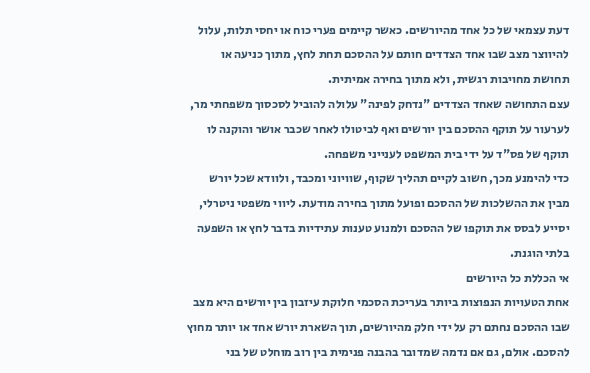דעת עצמאי של כל אחד מהיורשים. כאשר קיימים פערי כוח או יחסי תלות, עלול להיווצר מצב שבו אחד הצדדים חותם על ההסכם תחת לחץ, מתוך כניעה או תחושת מחויבות רגשית, ולא מתוך בחירה אמיתית.
עצם התחושה שאחד הצדדים "נדחק לפינה" עלולה להוביל לסכסוך משפחתי מר, לערעור על תוקף ההסכם בין יורשים ואף לביטולו לאחר שכבר אושר והוקנה לו תוקף של פס"ד על ידי בית המשפט לענייני משפחה.
כדי להימנע מכך, חשוב לקיים תהליך שקוף, שוויוני ומכבד, ולוודא שכל יורש מבין את ההשלכות של ההסכם ופועל מתוך בחירה מודעת. ליווי משפטי ניטרלי, יסייע לבסס את תוקפו של ההסכם ולמנוע טענות עתידיות בדבר לחץ או השפעה בלתי הוגנת.
אי הכללת כל היורשים
אחת הטעויות הנפוצות ביותר בעריכת הסכמי חלוקת עיזבון בין יורשים היא מצב שבו ההסכם נחתם רק על ידי חלק מהיורשים, תוך השארת יורש אחד או יותר מחוץ להסכם. אולם, גם אם נדמה שמדובר בהבנה פנימית בין רוב מוחלט של בני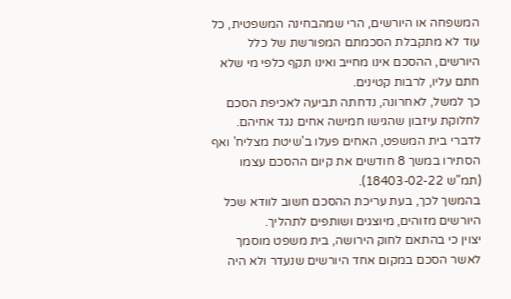המשפחה או היורשים, הרי שמהבחינה המשפטית, כל עוד לא מתקבלת הסכמתם המפורשת של כלל היורשים, ההסכם אינו מחייב ואינו תקף כלפי מי שלא חתם עליו, לרבות קטינים.
כך למשל, לאחרונה, נדחתה תביעה לאכיפת הסכם לחלוקת עיזבון שהגישו חמישה אחים נגד אחיהם. לדברי בית המשפט, האחים פעלו ב'שיטת מצליח' ואף הסתירו במשך 8 חודשים את קיום ההסכם עצמו (תמ"ש 18403-02-22).
בהמשך לכך, בעת עריכת ההסכם חשוב לוודא שכל היורשים מזוהים, מיוצגים ושותפים לתהליך.
יצוין כי בהתאם לחוק הירושה, בית משפט מוסמך לאשר הסכם במקום אחד היורשים שנעדר ולא היה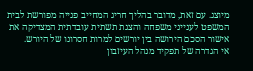מיוצג. עם זאת, מדובר בהליך חריג המחייב פנייה מפורשת לבית המשפט לענייני משפחה והצגת תשתית עובדתית המצדיקה את אישור הסכם הירושה בין יורשים למרות חסרונו של היורש.
אי הגדרה של תפקיד מנהל העיזבון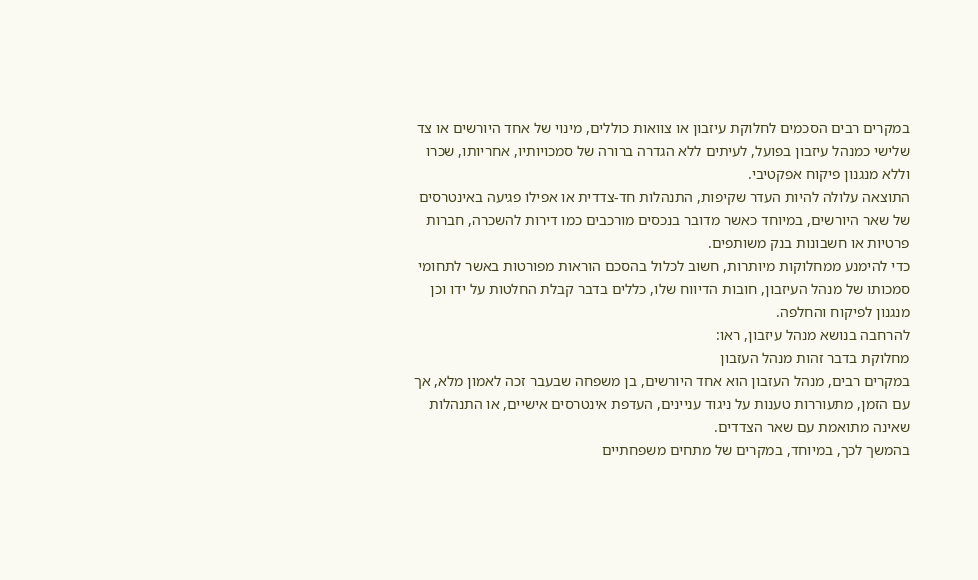במקרים רבים הסכמים לחלוקת עיזבון או צוואות כוללים, מינוי של אחד היורשים או צד שלישי כמנהל עיזבון בפועל, לעיתים ללא הגדרה ברורה של סמכויותיו, אחריותו, שכרו וללא מנגנון פיקוח אפקטיבי.
התוצאה עלולה להיות העדר שקיפות, התנהלות חד-צדדית או אפילו פגיעה באינטרסים של שאר היורשים, במיוחד כאשר מדובר בנכסים מורכבים כמו דירות להשכרה, חברות פרטיות או חשבונות בנק משותפים.
כדי להימנע ממחלוקות מיותרות, חשוב לכלול בהסכם הוראות מפורטות באשר לתחומי סמכותו של מנהל העיזבון, חובות הדיווח שלו, כללים בדבר קבלת החלטות על ידו וכן מנגנון לפיקוח והחלפה.
להרחבה בנושא מנהל עיזבון, ראו:
מחלוקת בדבר זהות מנהל העזבון
במקרים רבים, מנהל העזבון הוא אחד היורשים, בן משפחה שבעבר זכה לאמון מלא, אך עם הזמן, מתעוררות טענות על ניגוד עניינים, העדפת אינטרסים אישיים, או התנהלות שאינה מתואמת עם שאר הצדדים.
בהמשך לכך, במיוחד, במקרים של מתחים משפחתיים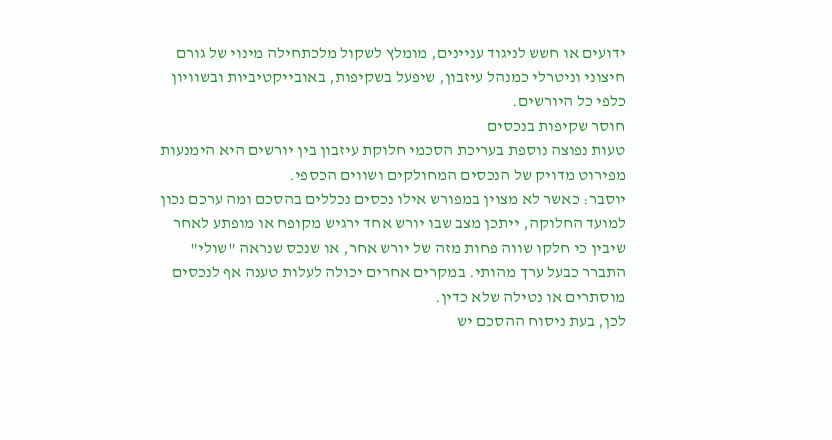ידועים או חשש לניגוד עניינים, מומלץ לשקול מלכתחילה מינוי של גורם חיצוני וניטרלי כמנהל עיזבון, שיפעל בשקיפות, באובייקטיביות ובשוויון כלפי כל היורשים.
חוסר שקיפות בנכסים
טעות נפוצה נוספת בעריכת הסכמי חלוקת עיזבון בין יורשים היא הימנעות מפירוט מדויק של הנכסים המחולקים ושווים הכספי.
יוסבר: כאשר לא מצוין במפורש אילו נכסים נכללים בהסכם ומה ערכם נכון למועד החלוקה, ייתכן מצב שבו יורש אחד ירגיש מקופח או מופתע לאחר שיבין כי חלקו שווה פחות מזה של יורש אחר, או שנכס שנראה "שולי" התברר כבעל ערך מהותי. במקרים אחרים יכולה לעלות טענה אף לנכסים מוסתרים או נטילה שלא כדין.
לכן, בעת ניסוח ההסכם יש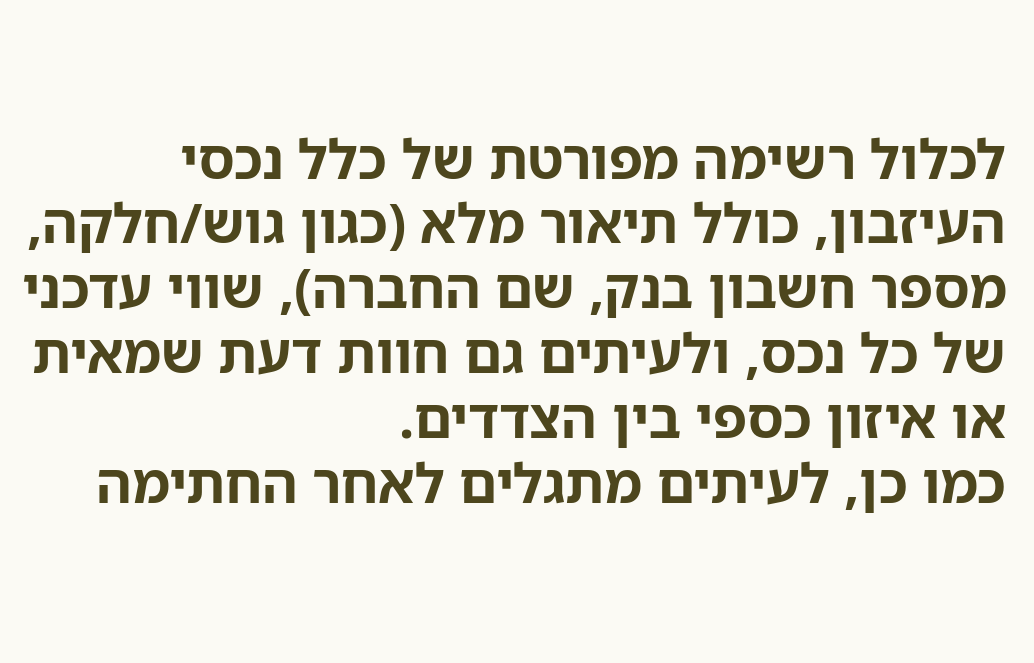לכלול רשימה מפורטת של כלל נכסי העיזבון, כולל תיאור מלא (כגון גוש/חלקה, מספר חשבון בנק, שם החברה), שווי עדכני של כל נכס, ולעיתים גם חוות דעת שמאית או איזון כספי בין הצדדים.
כמו כן, לעיתים מתגלים לאחר החתימה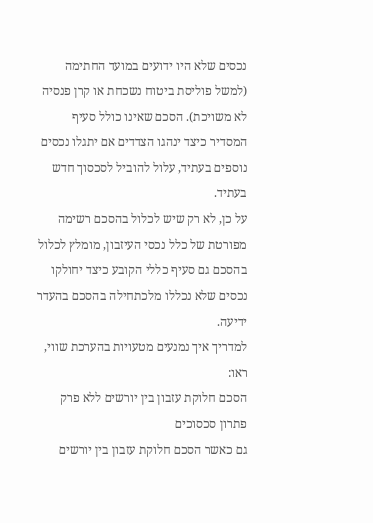נכסים שלא היו ידועים במועד החתימה (למשל פוליסת ביטוח נשכחת או קרן פנסיה לא משויכת). הסכם שאינו כולל סעיף המסדיר כיצד ינהגו הצדדים אם יתגלו נכסים נוספים בעתיד, עלול להוביל לסכסוך חדש בעתיד.
על כן, לא רק שיש לכלול בהסכם רשימה מפורטת של כלל נכסי העיזבון, מומלץ לכלול בהסכם גם סעיף כללי הקובע כיצד יחולקו נכסים שלא נכללו מלכתחילה בהסכם בהעדר ידיעה.
למדריך איך נמנעים מטעויות בהערכת שווי, ראו:
הסכם חלוקת עזבון בין יורשים ללא פרק פתרון סכסוכים
גם כאשר הסכם חלוקת עזבון בין יורשים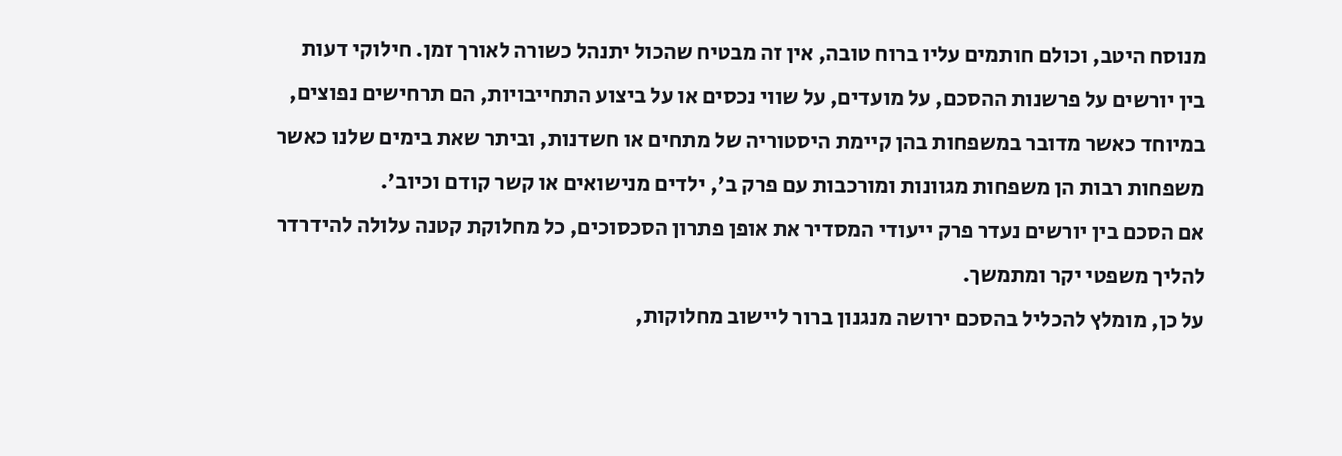מנוסח היטב, וכולם חותמים עליו ברוח טובה, אין זה מבטיח שהכול יתנהל כשורה לאורך זמן. חילוקי דעות בין יורשים על פרשנות ההסכם, על מועדים, על שווי נכסים או על ביצוע התחייבויות, הם תרחישים נפוצים, במיוחד כאשר מדובר במשפחות בהן קיימת היסטוריה של מתחים או חשדנות, וביתר שאת בימים שלנו כאשר משפחות רבות הן משפחות מגוונות ומורכבות עם פרק ב', ילדים מנישואים או קשר קודם וכיוב'.
אם הסכם בין יורשים נעדר פרק ייעודי המסדיר את אופן פתרון הסכסוכים, כל מחלוקת קטנה עלולה להידרדר להליך משפטי יקר ומתמשך.
על כן, מומלץ להכליל בהסכם ירושה מנגנון ברור ליישוב מחלוקות,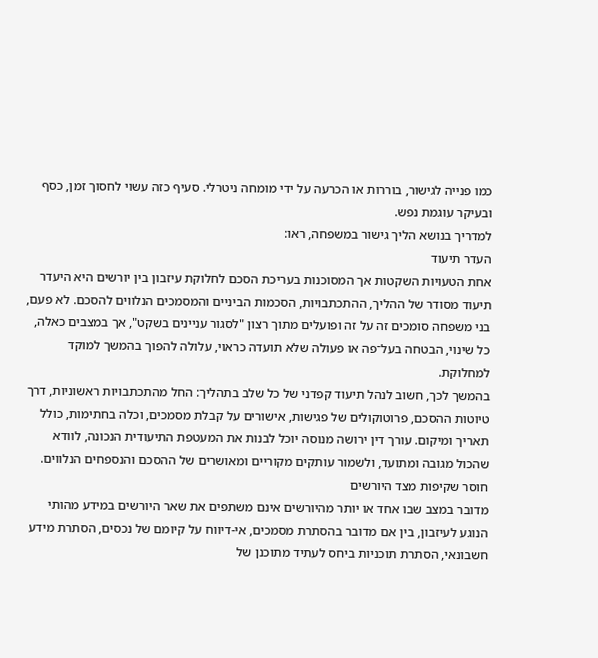כמו פנייה לגישור, בוררות או הכרעה על ידי מומחה ניטרלי. סעיף כזה עשוי לחסוך זמן, כסף ובעיקר עוגמת נפש.
למדריך בנושא הליך גישור במשפחה, ראו:
העדר תיעוד
אחת הטעויות השקטות אך המסוכנות בעריכת הסכם לחלוקת עיזבון בין יורשים היא היעדר תיעוד מסודר של ההליך, ההתכתבויות, הסכמות הביניים והמסמכים הנלווים להסכם. לא פעם, בני משפחה סומכים זה על זה ופועלים מתוך רצון "לסגור עניינים בשקט", אך במצבים כאלה, כל שינוי, הבטחה בעל־פה או פעולה שלא תועדה כראוי, עלולה להפוך בהמשך למוקד למחלוקת.
בהמשך לכך, חשוב לנהל תיעוד קפדני של כל שלב בתהליך: החל מהתכתבויות ראשוניות, דרך טיוטות ההסכם, פרוטוקולים של פגישות, אישורים על קבלת מסמכים, וכלה בחתימות, כולל תאריך ומיקום. עורך דין ירושה מנוסה יוכל לבנות את המעטפת התיעודית הנכונה, לוודא שהכול מגובה ומתועד, ולשמור עותקים מקוריים ומאושרים של ההסכם והנספחים הנלווים.
חוסר שקיפות מצד היורשים
מדובר במצב שבו אחד או יותר מהיורשים אינם משתפים את שאר היורשים במידע מהותי הנוגע לעיזבון, בין אם מדובר בהסתרת מסמכים, אי-דיווח על קיומם של נכסים, הסתרת מידע חשבונאי, הסתרת תוכניות ביחס לעתיד מתוכנן של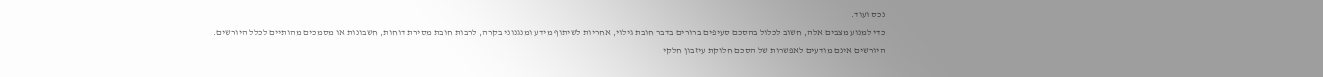נכס ועוד.
כדי למנוע מצבים אלה, חשוב לכלול בהסכם סעיפים ברורים בדבר חובת גילוי, אחריות לשיתוף מידע ומנגנוני בקרה, לרבות חובת מסירת דוחות, חשבונות או מסמכים מהותיים לכלל היורשים.
היורשים אינם מודעים לאפשרות של הסכם חלוקת עיזבון חלקי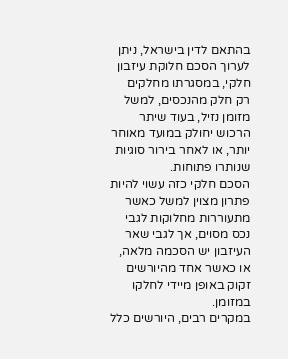בהתאם לדין בישראל, ניתן לערוך הסכם חלוקת עיזבון חלקי, במסגרתו מחלקים רק חלק מהנכסים, למשל מזומן נזיל, בעוד שיתר הרכוש יחולק במועד מאוחר יותר, או לאחר בירור סוגיות שנותרו פתוחות.
הסכם חלקי כזה עשוי להיות פתרון מצוין למשל כאשר מתעוררות מחלוקות לגבי נכס מסוים, אך לגבי שאר העיזבון יש הסכמה מלאה, או כאשר אחד מהיורשים זקוק באופן מיידי לחלקו במזומן.
במקרים רבים, היורשים כלל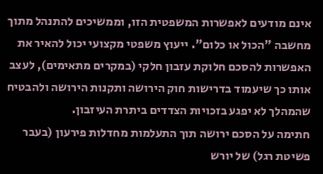אינם מודעים לאפשרות המשפטית הזו, וממשיכים להתנהל מתוך מחשבה "הכול או כלום". ייעוץ משפטי מקצועי יכול להאיר את האפשרות להסכם חלוקת עזבון חלקי (במקרים מתאימים), לעצב אותו כך שיעמוד בדרישות חוק הירושה ותקנות הירושה ולהבטיח שהמהלך לא יפגע בזכויות הצדדים ביתרת העיזבון.
חתימה על הסכם ירושה תוך התעלמות מחדלות פירעון (בעבר פשיטת רגל) של יורש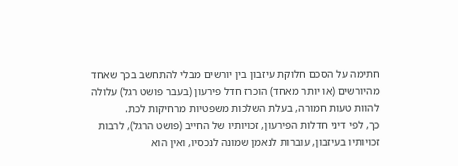חתימה על הסכם חלוקת עיזבון בין יורשים מבלי להתחשב בכך שאחד מהיורשים (או יותר מאחד) הוכרז חדל פירעון (בעבר פושט רגל) עלולה להוות טעות חמורה, בעלת השלכות משפטיות מרחיקות לכת.
כך, לפי דיני חדלות הפירעון, זכויותיו של החייב (פושט הרגל), לרבות זכויותיו בעיזבון, עוברות לנאמן שמונה לנכסיו, ואין הוא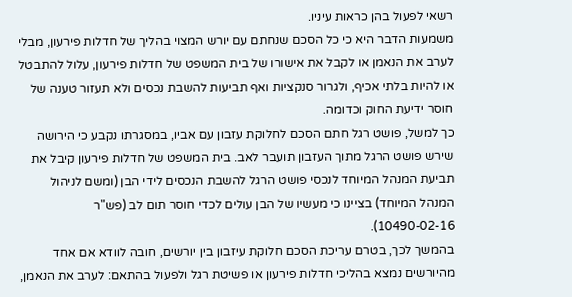רשאי לפעול בהן כראות עיניו.
משמעות הדבר היא כי כל הסכם שנחתם עם יורש המצוי בהליך של חדלות פירעון, מבלי לערב את הנאמן או לקבל את אישורו של בית המשפט של חדלות פירעון, עלול להתבטל או להיות בלתי אכיף, ולגרור סנקציות ואף תביעות להשבת נכסים ולא תעזור טענה של חוסר ידיעת החוק וכדומה.
כך למשל, פושט רגל חתם הסכם לחלוקת עזבון עם אביו, במסגרתו נקבע כי הירושה שירש פושט הרגל מתוך העזבון תועבר לאב. בית המשפט של חדלות פירעון קיבל את תביעת המנהל המיוחד לנכסי פושט הרגל להשבת הנכסים לידי הבן (ומשם לניהול המנהל המיוחד) בציינו כי מעשיו של הבן עולים לכדי חוסר תום לב (פש"ר 10490-02-16).
בהמשך לכך, בטרם עריכת הסכם חלוקת עיזבון בין יורשים, חובה לוודא אם אחד מהיורשים נמצא בהליכי חדלות פירעון או פשיטת רגל ולפעול בהתאם: לערב את הנאמן,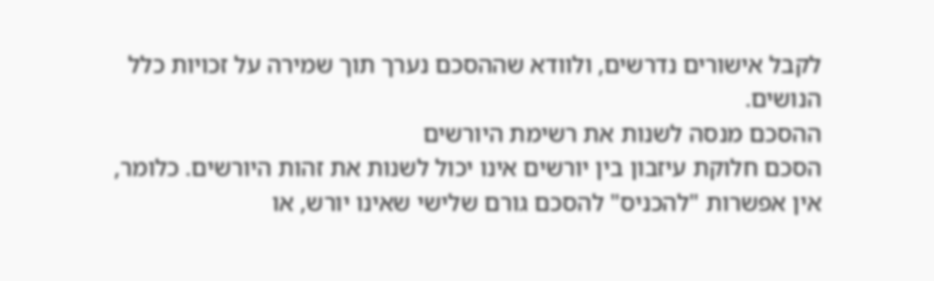לקבל אישורים נדרשים, ולוודא שההסכם נערך תוך שמירה על זכויות כלל הנושים.
ההסכם מנסה לשנות את רשימת היורשים
הסכם חלוקת עיזבון בין יורשים אינו יכול לשנות את זהות היורשים. כלומר, אין אפשרות "להכניס" להסכם גורם שלישי שאינו יורש, או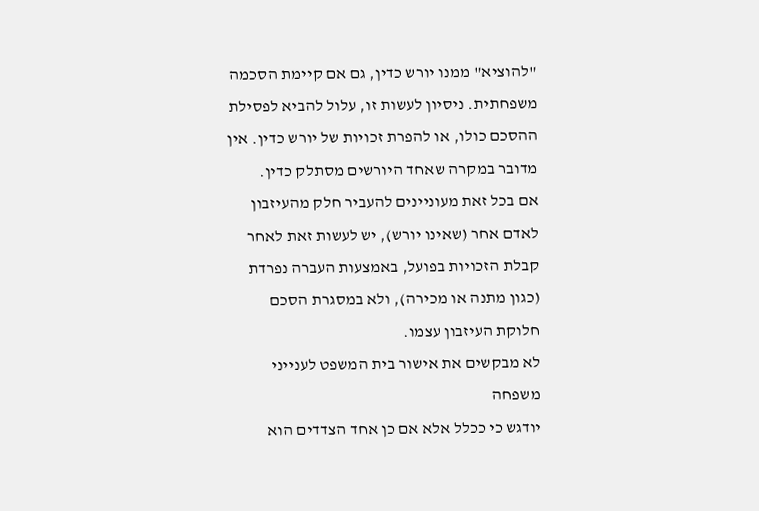"להוציא" ממנו יורש כדין, גם אם קיימת הסכמה משפחתית. ניסיון לעשות זו, עלול להביא לפסילת ההסכם כולו, או להפרת זכויות של יורש כדין. אין מדובר במקרה שאחד היורשים מסתלק כדין.
אם בכל זאת מעוניינים להעביר חלק מהעיזבון לאדם אחר (שאינו יורש), יש לעשות זאת לאחר קבלת הזכויות בפועל, באמצעות העברה נפרדת (כגון מתנה או מכירה), ולא במסגרת הסכם חלוקת העיזבון עצמו.
לא מבקשים את אישור בית המשפט לענייני משפחה
יודגש כי ככלל אלא אם כן אחד הצדדים הוא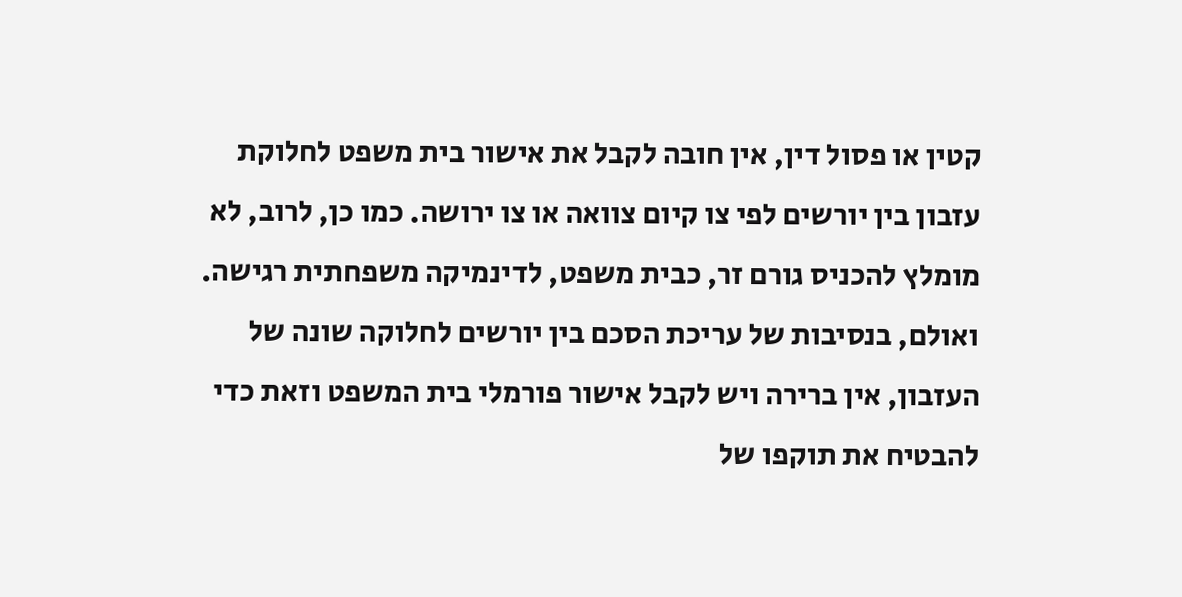קטין או פסול דין, אין חובה לקבל את אישור בית משפט לחלוקת עזבון בין יורשים לפי צו קיום צוואה או צו ירושה. כמו כן, לרוב, לא מומלץ להכניס גורם זר, כבית משפט, לדינמיקה משפחתית רגישה. ואולם, בנסיבות של עריכת הסכם בין יורשים לחלוקה שונה של העזבון, אין ברירה ויש לקבל אישור פורמלי בית המשפט וזאת כדי להבטיח את תוקפו של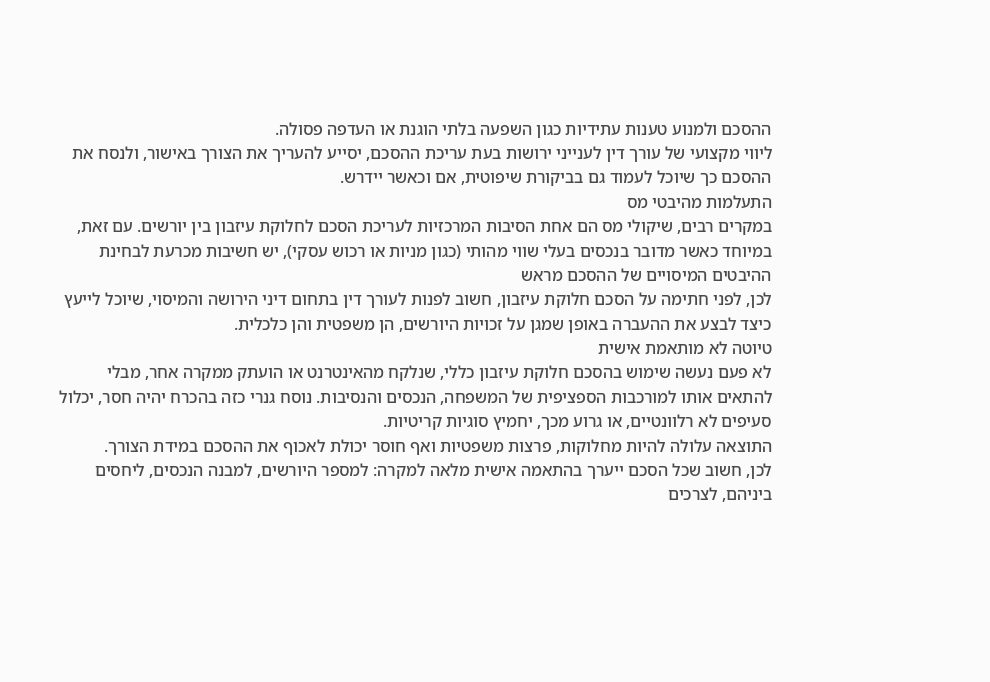ההסכם ולמנוע טענות עתידיות כגון השפעה בלתי הוגנת או העדפה פסולה.
ליווי מקצועי של עורך דין לענייני ירושות בעת עריכת ההסכם, יסייע להעריך את הצורך באישור, ולנסח את ההסכם כך שיוכל לעמוד גם בביקורת שיפוטית, אם וכאשר יידרש.
התעלמות מהיבטי מס
במקרים רבים, שיקולי מס הם אחת הסיבות המרכזיות לעריכת הסכם לחלוקת עיזבון בין יורשים. עם זאת, במיוחד כאשר מדובר בנכסים בעלי שווי מהותי (כגון מניות או רכוש עסקי), יש חשיבות מכרעת לבחינת ההיבטים המיסויים של ההסכם מראש
לכן, לפני חתימה על הסכם חלוקת עיזבון, חשוב לפנות לעורך דין בתחום דיני הירושה והמיסוי, שיוכל לייעץ כיצד לבצע את ההעברה באופן שמגן על זכויות היורשים, הן משפטית והן כלכלית.
טיוטה לא מותאמת אישית
לא פעם נעשה שימוש בהסכם חלוקת עיזבון כללי, שנלקח מהאינטרנט או הועתק ממקרה אחר, מבלי להתאים אותו למורכבות הספציפית של המשפחה, הנכסים והנסיבות. נוסח גנרי כזה בהכרח יהיה חסר, יכלול סעיפים לא רלוונטיים, או גרוע מכך, יחמיץ סוגיות קריטיות.
התוצאה עלולה להיות מחלוקות, פרצות משפטיות ואף חוסר יכולת לאכוף את ההסכם במידת הצורך.
לכן, חשוב שכל הסכם ייערך בהתאמה אישית מלאה למקרה: למספר היורשים, למבנה הנכסים, ליחסים ביניהם, לצרכים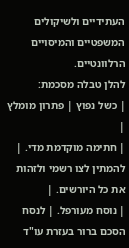העתידיים ולשיקולים המשפטיים והמיסויים הרלוונטיים.
להלן טבלה מסכמת:
| כשל נפוץ | פתרון מומלץ |
| חתימה מוקדמת מדי. | להמתין לצו רשמי ולזהות את כל היורשים. |
| נוסח מעורפל. | לנסח הסכם ברור בעזרת עו"ד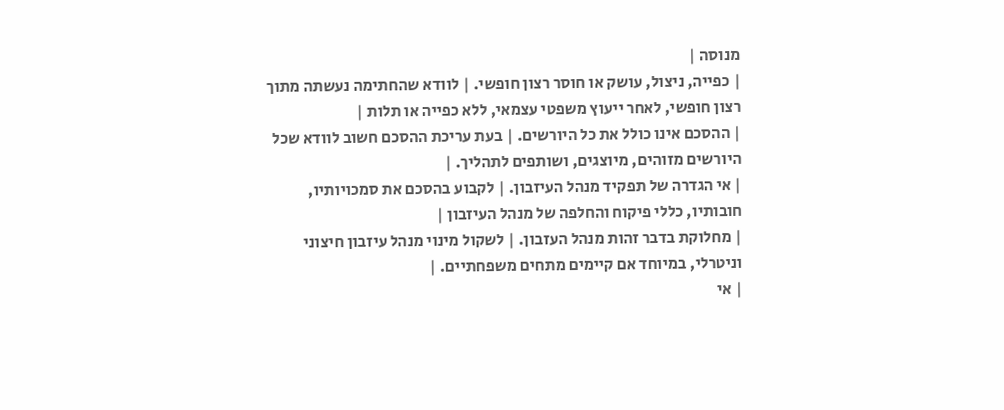מנוסה |
| כפייה, ניצול, עושק או חוסר רצון חופשי. | לוודא שהחתימה נעשתה מתוך רצון חופשי, לאחר ייעוץ משפטי עצמאי, ללא כפייה או תלות |
| ההסכם אינו כולל את כל היורשים. | בעת עריכת ההסכם חשוב לוודא שכל היורשים מזוהים, מיוצגים, ושותפים לתהליך. |
| אי הגדרה של תפקיד מנהל העיזבון. | לקבוע בהסכם את סמכויותיו, חובותיו, כללי פיקוח והחלפה של מנהל העיזבון |
| מחלוקת בדבר זהות מנהל העזבון. | לשקול מינוי מנהל עיזבון חיצוני וניטרלי, במיוחד אם קיימים מתחים משפחתיים. |
| אי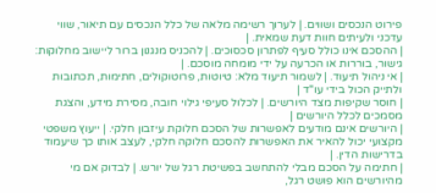פירוט הנכסים ושווים. | לערוך רשימה מלאה של כלל הנכסים עם תיאור, שווי עדכני ולעיתים חוות דעת שמאית. |
| ההסכם אינו כולל סעיף לפתרון סכסוכים. | להכניס מנגנון ברור ליישוב מחלוקות: גישור, בוררות או הכרעה על ידי מומחה מוסכם. |
| אי ניהול תיעוד. | לשמור תיעוד מלא: טיוטות, פרוטוקולים, חתימות, תכתובות ולתייק הכול בידי עו"ד |
| חוסר שקיפות מצד היורשים. | לכלול סעיפי גילוי חובה, מסירת מידע, והצגת מסמכים לכלל היורשים |
| היורשים אינם מודעים לאפשרות של הסכם חלוקת עיזבון חלקי. | ייעוץ משפטי מקצועי יכול להאיר את האפשרות להסכם חלוקה חלקי, לעצב אותו כך שיעמוד בדרישות הדין. |
| חתימה על הסכם מבלי להתחשב בפשיטת רגל של יורש. | לבדוק אם מי מהיורשים הוא פושט רגל,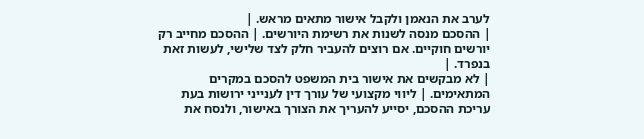לערב את הנאמן ולקבל אישור מתאים מראש. |
| ההסכם מנסה לשנות את רשימת היורשים. | ההסכם מחייב רק יורשים חוקיים. אם רוצים להעביר חלק לצד שלישי, לעשות זאת בנפרד. |
| לא מבקשים את אישור בית המשפט להסכם במקרים המתאימים. | ליווי מקצועי של עורך דין לענייני ירושות בעת עריכת ההסכם, יסייע להעריך את הצורך באישור, ולנסח את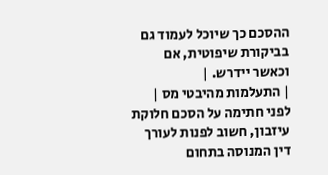ההסכם כך שיוכל לעמוד גם בביקורת שיפוטית, אם וכאשר יידרש. |
| התעלמות מהיבטי מס | לפני חתימה על הסכם חלוקת עיזבון, חשוב לפנות לעורך דין המנוסה בתחום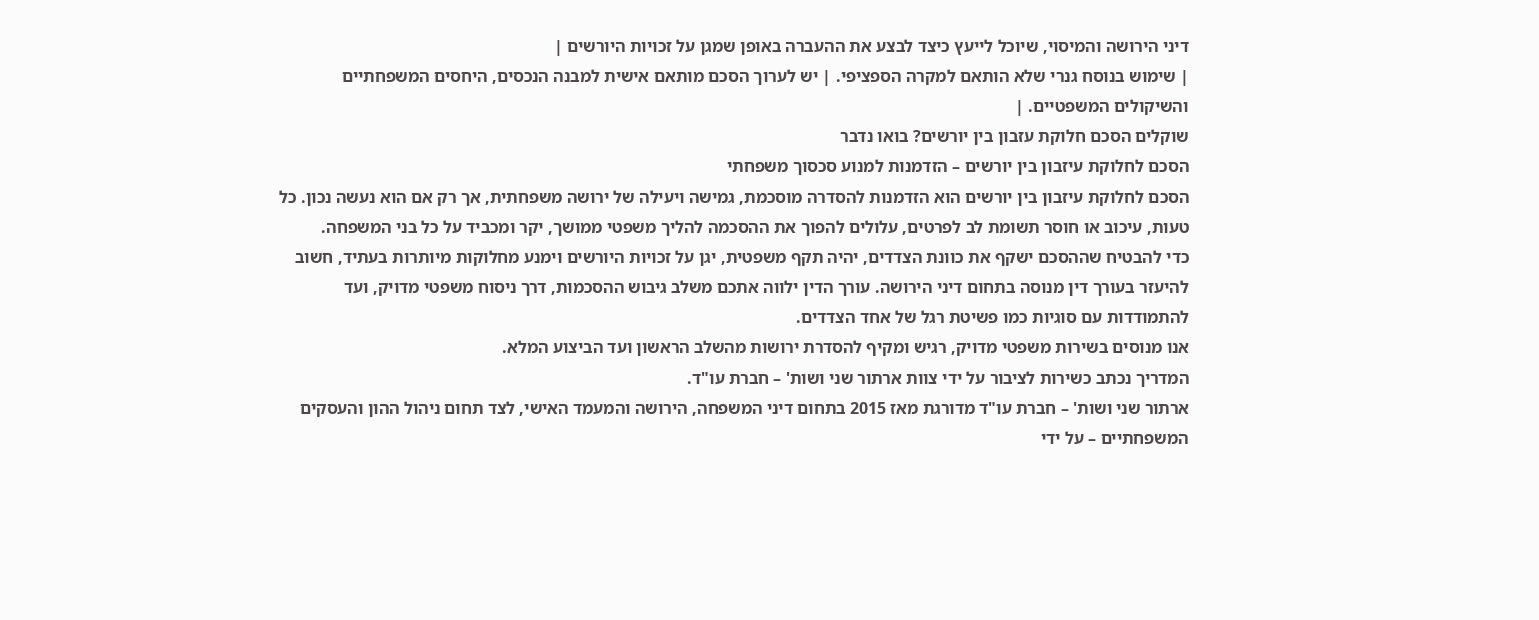דיני הירושה והמיסוי, שיוכל לייעץ כיצד לבצע את ההעברה באופן שמגן על זכויות היורשים |
| שימוש בנוסח גנרי שלא הותאם למקרה הספציפי. | יש לערוך הסכם מותאם אישית למבנה הנכסים, היחסים המשפחתיים והשיקולים המשפטיים. |
שוקלים הסכם חלוקת עזבון בין יורשים? בואו נדבר
הסכם לחלוקת עיזבון בין יורשים – הזדמנות למנוע סכסוך משפחתי
הסכם לחלוקת עיזבון בין יורשים הוא הזדמנות להסדרה מוסכמת, גמישה ויעילה של ירושה משפחתית, אך רק אם הוא נעשה נכון. כל טעות, עיכוב או חוסר תשומת לב לפרטים, עלולים להפוך את ההסכמה להליך משפטי ממושך, יקר ומכביד על כל בני המשפחה.
כדי להבטיח שההסכם ישקף את כוונת הצדדים, יהיה תקף משפטית, יגן על זכויות היורשים וימנע מחלוקות מיותרות בעתיד, חשוב להיעזר בעורך דין מנוסה בתחום דיני הירושה. עורך הדין ילווה אתכם משלב גיבוש ההסכמות, דרך ניסוח משפטי מדויק, ועד להתמודדות עם סוגיות כמו פשיטת רגל של אחד הצדדים.
אנו מנוסים בשירות משפטי מדויק, רגיש ומקיף להסדרת ירושות מהשלב הראשון ועד הביצוע המלא.
המדריך נכתב כשירות לציבור על ידי צוות ארתור שני ושות' – חברת עו"ד.
ארתור שני ושות' – חברת עו"ד מדורגת מאז 2015 בתחום דיני המשפחה, הירושה והמעמד האישי, לצד תחום ניהול ההון והעסקים המשפחתיים – על ידי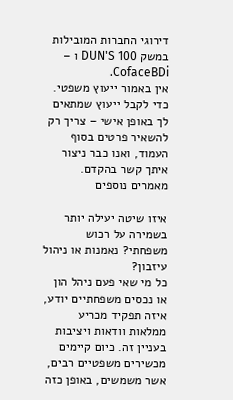דירוגי החברות המובילות במשק DUN'S 100 ו – CofaceBDi.
אין באמור ייעוץ משפטי. כדי לקבל ייעוץ שמתאים לך באופן אישי – צריך רק להשאיר פרטים בסוף העמוד, ואנו כבר ניצור איתך קשר בהקדם.
מאמרים נוספים

איזו שיטה יעילה יותר בשמירה על רכוש משפחתי? נאמנות או ניהול עיזבון?
כל מי שאי פעם ניהל הון או נכסים משפחתיים יודע, איזה תפקיד מכריע ממלאות וודאות ויציבות בעניין זה. כיום קיימים מכשירים משפטיים רבים, אשר משמשים, באופן כזה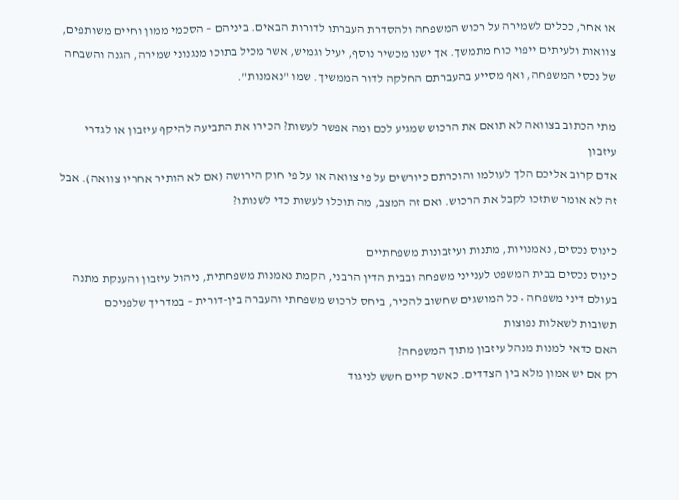או אחר, ככלים לשמירה על רכוש המשפחה ולהסדרת העברתו לדורות הבאים. ביניהם – הסכמי ממון וחיים משותפים, צוואות ולעיתים ייפוי כוח מתמשך. אך ישנו מכשיר נוסף, יעיל וגמיש, אשר מכיל בתוכו מנגנוני שמירה, הגנה והשבחה של נכסי המשפחה, ואף מסייע בהעברתם החלקה לדור הממשיך. שמו "נאמנות".

מתי הכתוב בצוואה לא תואם את הרכוש שמגיע לכם ומה אפשר לעשות? הכירו את התביעה להיקף עיזבון או לגדרי עיזבון
אדם קרוב אליכם הלך לעולמו והוכרתם כיורשים על פי צוואה או על פי חוק הירושה (אם לא הותיר אחריו צוואה). אבל זה לא אומר שתזכו לקבל את הרכוש. ואם זה המצב, מה תוכלו לעשות כדי לשנותו?

כינוס נכסים, נאמנויות, מתנות ועיזבונות משפחתיים
כינוס נכסים בבית המשפט לענייני משפחה ובבית הדין הרבני, הקמת נאמנות משפחתית, ניהול עיזבון והענקת מתנה בעולם דיני משפחה • כל המושגים שחשוב להכיר, ביחס לרכוש משפחתי והעברה בין-דורית – במדריך שלפניכם
תשובות לשאלות נפוצות
האם כדאי למנות מנהל עיזבון מתוך המשפחה?
רק אם יש אמון מלא בין הצדדים. כאשר קיים חשש לניגוד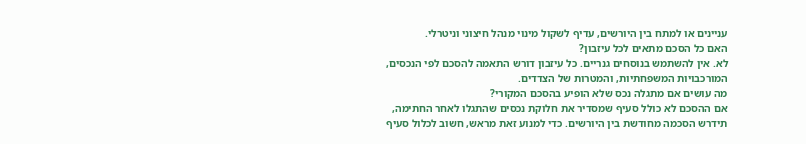עניינים או למתח בין היורשים, עדיף לשקול מינוי מנהל חיצוני וניטרלי.
האם כל הסכם מתאים לכל עיזבון?
לא. אין להשתמש בנוסחים גנריים. כל עיזבון דורש התאמה להסכם לפי הנכסים, המורכבויות המשפחתיות, והמטרות של הצדדים.
מה עושים אם מתגלה נכס שלא הופיע בהסכם המקורי?
אם ההסכם לא כולל סעיף שמסדיר את חלוקת נכסים שהתגלו לאחר החתימה, תידרש הסכמה מחודשת בין היורשים. כדי למנוע זאת מראש, חשוב לכלול סעיף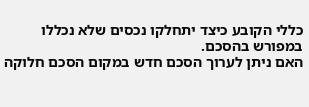כללי הקובע כיצד יתחלקו נכסים שלא נכללו במפורש בהסכם.
האם ניתן לערוך הסכם חדש במקום הסכם חלוקה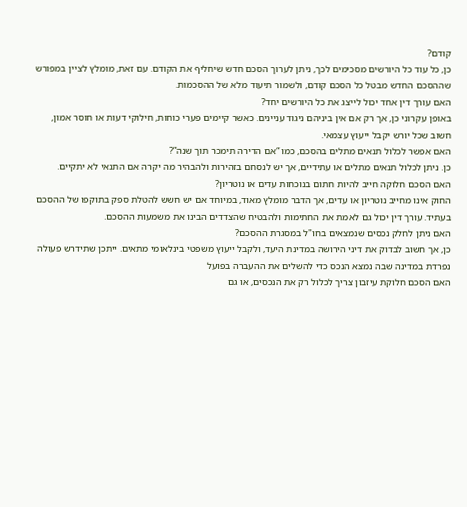קודם?
כן, כל עוד כל היורשים מסכימים לכך, ניתן לערוך הסכם חדש שיחליף את הקודם. עם זאת, מומלץ לציין במפורש שההסכם החדש מבטל כל הסכם קודם, ולשמור תיעוד מלא של ההסכמות.
האם עורך דין אחד יכול לייצג את כל היורשים יחד?
באופן עקרוני כן, אך רק אם אין ביניהם ניגוד עניינים. כאשר קיימים פערי כוחות, חילוקי דעות או חוסר אמון, חשוב שכל יורש יקבל ייעוץ עצמאי.
האם אפשר לכלול תנאים מתלים בהסכם, כמו “אם הדירה תימכר תוך שנה”?
כן. ניתן לכלול תנאים מתלים או עתידיים, אך יש לנסחם בזהירות ולהבהיר מה יקרה אם התנאי לא יתקיים.
האם הסכם חלוקה חייב להיות חתום בנוכחות עדים או נוטריון?
החוק אינו מחייב נוטריון או עדים, אך הדבר מומלץ מאוד, במיוחד אם יש חשש להטלת ספק בתוקפו של ההסכם בעתיד. עורך דין יכול גם לאמת את החתימות ולהבטיח שהצדדים הבינו את משמעות ההסכם.
האם ניתן לחלק נכסים שנמצאים בחו"ל במסגרת ההסכם?
כן, אך חשוב לבדוק את דיני הירושה במדינת היעד, ולקבל ייעוץ משפטי בינלאומי מתאים. ייתכן שתידרש פעולה נפרדת במדינה שבה נמצא הנכס כדי להשלים את ההעברה בפועל
האם הסכם חלוקת עיזבון צריך לכלול רק את הנכסים, או גם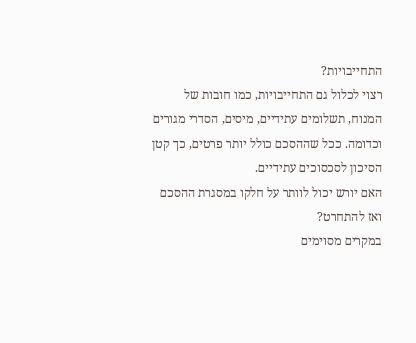התחייבויות?
רצוי לכלול גם התחייבויות, כמו חובות של המנוח, תשלומים עתידיים, מיסים, הסדרי מגורים וכדומה. ככל שההסכם כולל יותר פרטים, כך קטן הסיכון לסכסוכים עתידיים.
האם יורש יכול לוותר על חלקו במסגרת ההסכם ואז להתחרט?
במקרים מסוימים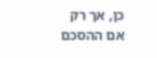כן, אך רק אם ההסכם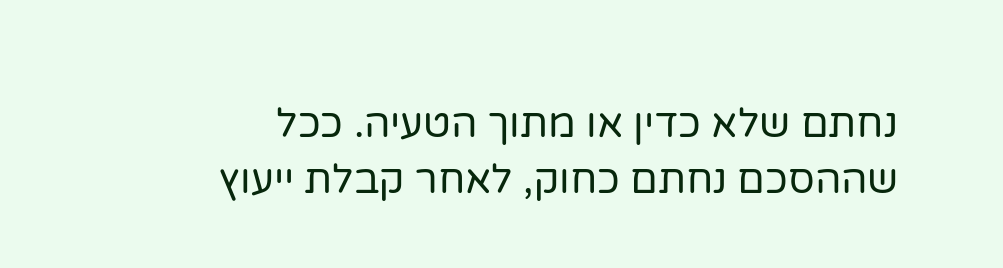נחתם שלא כדין או מתוך הטעיה. ככל שההסכם נחתם כחוק, לאחר קבלת ייעוץ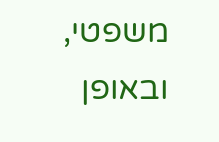משפטי, ובאופן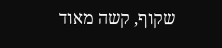שקוף, קשה מאוד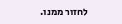לחזור ממנו.